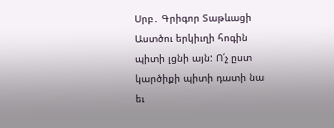Սրբ․ Գրիգոր Տաթևացի
Աստծու երկիւղի հոգին պիտի լցնի այն: Ո՛չ ըստ կարծիքի պիտի դատի նա եւ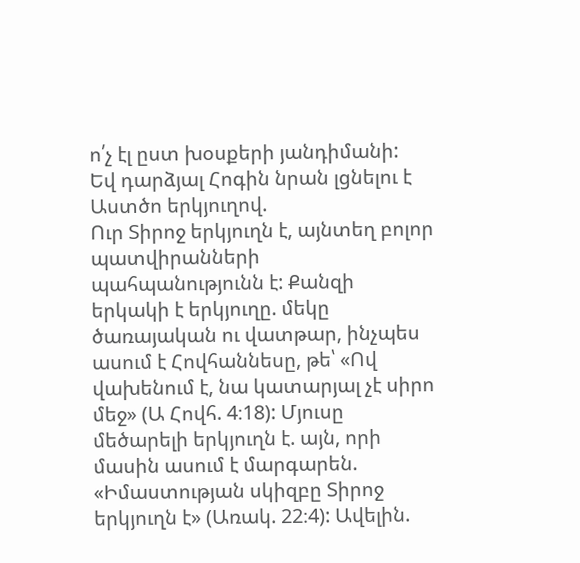ո՛չ էլ ըստ խօսքերի յանդիմանի:
Եվ դարձյալ Հոգին նրան լցնելու է Աստծո երկյուղով.
Ուր Տիրոջ երկյուղն է, այնտեղ բոլոր պատվիրանների պահպանությունն է: Քանզի երկակի է երկյուղը. մեկը ծառայական ու վատթար, ինչպես ասում է Հովհաննեսը, թե՝ «Ով վախենում է, նա կատարյալ չէ սիրո մեջ» (Ա Հովհ. 4։18): Մյուսը մեծարելի երկյուղն է. այն, որի մասին ասում է մարգարեն. «Իմաստության սկիզբը Տիրոջ երկյուղն է» (Առակ. 22։4): Ավելին.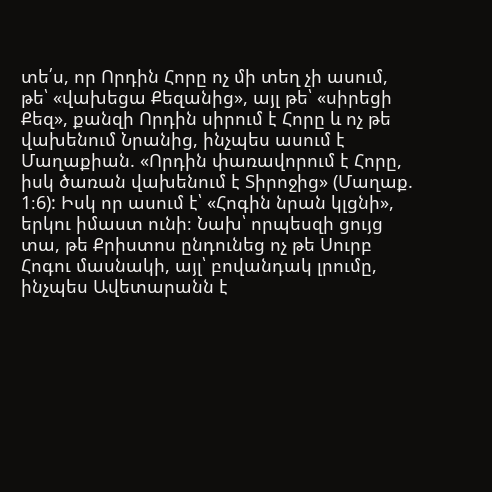տե՛ս, որ Որդին Հորը ոչ մի տեղ չի ասում, թե՝ «վախեցա Քեզանից», այլ թե՝ «սիրեցի Քեզ», քանզի Որդին սիրում է Հորը և ոչ թե վախենում Նրանից, ինչպես ասում է Մաղաքիան. «Որդին փառավորում է Հորը, իսկ ծառան վախենում է Տիրոջից» (Մաղաք. 1։6): Իսկ որ ասում է՝ «Հոգին նրան կլցնի», երկու իմաստ ունի։ Նախ՝ որպեսզի ցույց տա, թե Քրիստոս ընդունեց ոչ թե Սուրբ Հոգու մասնակի, այլ՝ բովանդակ լրումը, ինչպես Ավետարանն է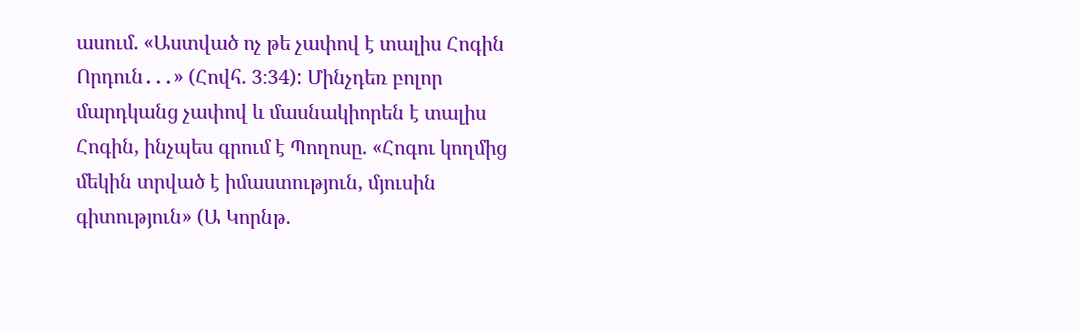ասում. «Աստված ոչ թե չափով է տալիս Հոգին Որդուն․․․» (Հովհ. 3։34): Մինչդեռ բոլոր մարդկանց չափով և մասնակիորեն է տալիս Հոգին, ինչպես գրում է Պողոսը. «Հոգու կողմից մեկին տրված է իմաստություն, մյուսին գիտություն» (Ա Կորնթ.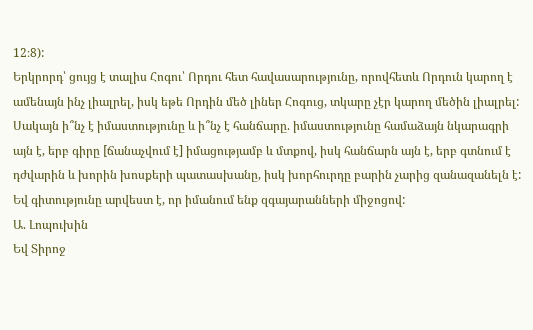12։8):
Երկրորդ՝ ցույց է տալիս Հոգու՝ Որդու հետ հավասարությունը, որովհետև Որդուն կարող է ամենայն ինչ լիալրել, իսկ եթե Որդին մեծ լիներ Հոգուց, տկարը չէր կարող մեծին լիալրել: Սակայն ի՞նչ է իմաստությունը և ի՞նչ է հանճարը. իմաստությունը համաձայն նկարագրի այն է, երբ գիրը [ճանաչվում է] իմացությամբ և մտքով, իսկ հանճարն այն է, երբ գտնում է դժվարին և խորին խոսքերի պատասխանը, իսկ խորհուրդը բարին չարից զանազանելն է: Եվ գիտությունը արվեստ է, որ իմանում ենք զգայարանների միջոցով:
Ա. Լոպուխին
Եվ Տիրոջ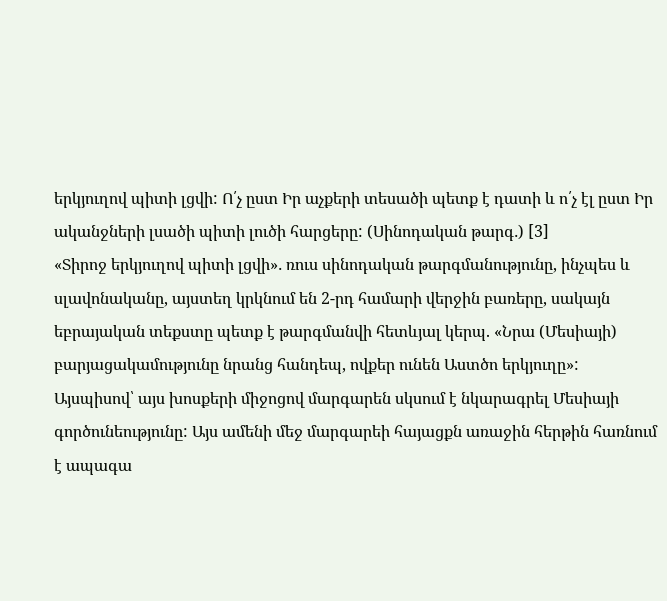երկյուղով պիտի լցվի: Ո՛չ ըստ Իր աչքերի տեսածի պետք է դատի և ո՛չ էլ ըստ Իր ականջների լսածի պիտի լուծի հարցերը: (Սինոդական թարգ․) [3]
«Տիրոջ երկյուղով պիտի լցվի»․ ռուս սինոդական թարգմանությունը, ինչպես և սլավոնականը, այստեղ կրկնում են 2-րդ համարի վերջին բառերը, սակայն եբրայական տեքստը պետք է թարգմանվի հետևյալ կերպ. «Նրա (Մեսիայի) բարյացակամությունը նրանց հանդեպ, ովքեր ունեն Աստծո երկյուղը»: Այսպիսով՝ այս խոսքերի միջոցով մարգարեն սկսում է նկարագրել Մեսիայի գործունեությունը: Այս ամենի մեջ մարգարեի հայացքն առաջին հերթին հառնում է ապագա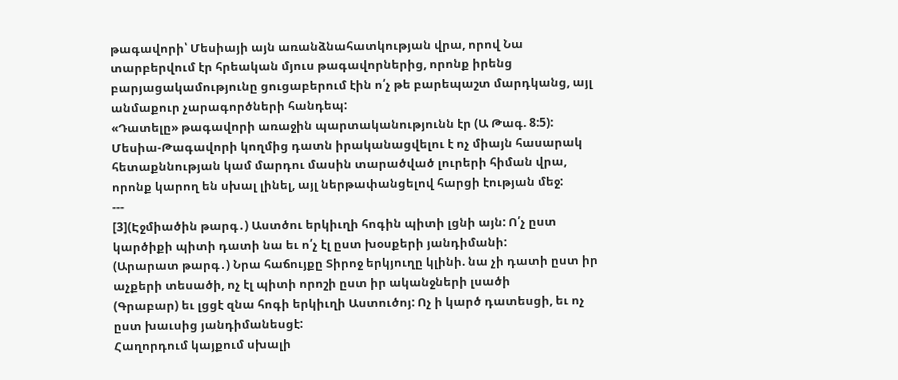թագավորի՝ Մեսիայի այն առանձնահատկության վրա, որով Նա տարբերվում էր հրեական մյուս թագավորներից, որոնք իրենց բարյացակամությունը ցուցաբերում էին ո՛չ թե բարեպաշտ մարդկանց, այլ անմաքուր չարագործների հանդեպ:
«Դատելը» թագավորի առաջին պարտականությունն էր (Ա Թագ. 8:5): Մեսիա-Թագավորի կողմից դատն իրականացվելու է ոչ միայն հասարակ հետաքննության կամ մարդու մասին տարածված լուրերի հիման վրա, որոնք կարող են սխալ լինել, այլ ներթափանցելով հարցի էության մեջ:
---
[3](Էջմիածին թարգ․) Աստծու երկիւղի հոգին պիտի լցնի այն: Ո՛չ ըստ կարծիքի պիտի դատի նա եւ ո՛չ էլ ըստ խօսքերի յանդիմանի:
(Արարատ թարգ․) Նրա հաճույքը Տիրոջ երկյուղը կլինի. նա չի դատի ըստ իր աչքերի տեսածի, ոչ էլ պիտի որոշի ըստ իր ականջների լսածի
(Գրաբար) եւ լցցէ զնա հոգի երկիւղի Աստուծոյ: Ոչ ի կարծ դատեսցի, եւ ոչ ըստ խաւսից յանդիմանեսցէ:
Հաղորդում կայքում սխալի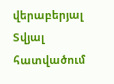վերաբերյալ
Տվյալ հատվածում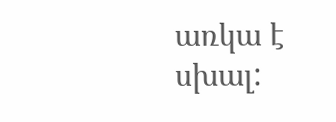առկա է սխալ: